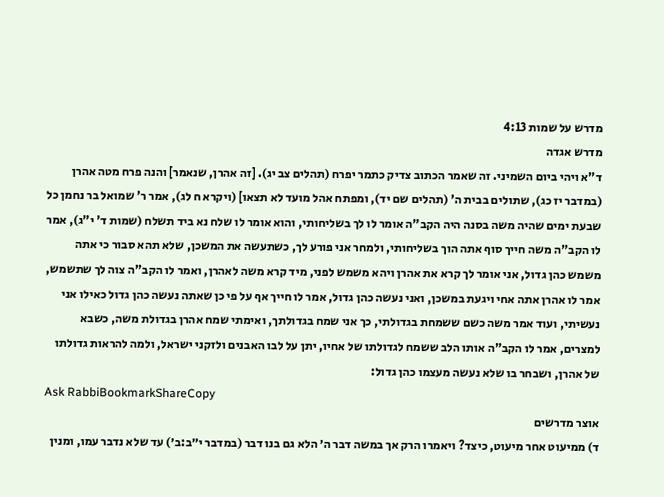מדרש על שמות 4:13
מדרש אגדה
ד"א ויהי ביום השמיני. זה שאמר הכתוב צדיק כתמר יפרח (תהלים צב יג). [זה אהרן, שנאמר] והנה פרח מטה אהרן (במדבר יז כג), שתולים בבית ה' (תהלים שם יד), ומפתח אהל מועד לא תצאו] (ויקרא ח לג), אמר ר' שמואל בר נחמן כל שבעת ימים שהיה משה בסנה היה הקב"ה אומר לו לך בשליחותי, והוא אומר לו שלח נא ביד תשלח (שמות ד' י"ג), אמר לו הקב"ה משה חייך סוף אתה הוך בשליחותי, ולמחר אני פורע לך, כשתעשה את המשכן, שלא תהא סבור כי אתה משמש כהן גדול, אני אומר לך קרא את אהרן ויהא משמש לפני, מיד קרא משה לאהרן, ואמר לו הקב"ה צוה לך שתשמש, אמר לו אהרן אתה אחי ויגעת במשכן, ואני נעשה כהן גדול, אמר לו חייך אף על פי כן שאתה נעשה כהן גדול כאילו אני נעשיתי, ועוד אמר משה כשם ששמחת בגדולתי, כך אני שמח בגדולתך, ואימתי שמח אהרן בגדולת משה, כשבא למצרים, אמר לו הקב"ה אותו הלב ששמח לגדולתו של אחיו, יתן על לבו האבנים ולזקני ישראל, ולמה להראות גדולתו של אהרן, ושבחר בו שלא נעשה מעצמו כהן גדול:
Ask RabbiBookmarkShareCopy
אוצר מדרשים
ד) ממיעוט אחר מיעוט, כיצד? ויאמרו הרק אך במשה דבר ה׳ הלא גם בנו דבר (במדבר י״ב:ב׳) עד שלא נדבר עמו, ומנין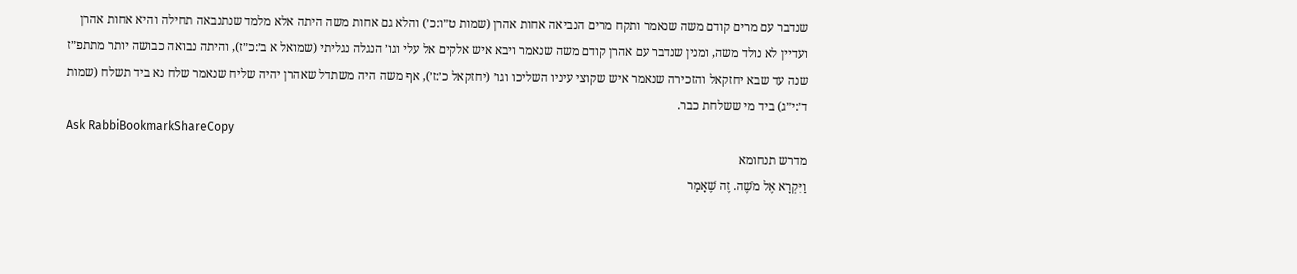שנדבר עם מרים קודם משה שנאמר ותקח מרים הנביאה אחות אהרן (שמות ט״ו:כ׳) והלא גם אחות משה היתה אלא מלמד שנתנבאה תחילה והיא אחות אהרן ועדיין לא נולד משה, ומנין שנדבר עם אהרן קודם משה שנאמר ויבא איש אלקים אל עלי וגו׳ הנגלה נגליתי (שמואל א ב׳:כ״ז), והיתה נבואה כבושה יותר מתתפ״ז שנה עד שבא יחזקאל והזכירה שנאמר איש שקוצי עיניו השליכו וגו׳ (יחזקאל כ׳:ז׳), אף משה היה משתדל שאהרן יהיה שליח שנאמר שלח נא ביד תשלח (שמות ד׳:י״ג) ביד מי ששלחת כבר.
Ask RabbiBookmarkShareCopy
מדרש תנחומא
וַיִּקְרָא אֶל מֹשֶׁה. זֶה שֶׁאָמַר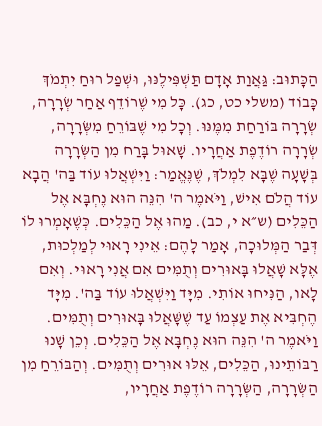הַכָּתוּב: גַּאֲוַת אָדָם תַּשְׁפִּילֶנּוּ, וּשְׁפַל רוּחַ יִתְמֹךְ כָּבוֹד (משלי כט, כג). כָּל מִי שֶׁרוֹדֵף אַחַר שְׂרָרָה, שְׂרָרָה בּוֹרַחַת מִמֶּנּוּ. וְכָל מִי שֶׁבּוֹרֵחַ מִשְּׂרָרָה, שְׂרָרָה רוֹדֶפֶת אַחֲרָיו. שָׁאוּל בָּרַח מִן הַשְּׂרָרָה בְּשָׁעָה שֶׁבָּא לִמְלֹךְ, שֶׁנֶּאֱמַר: וַיִּשְׁאֲלוּ עוֹד בַּה' הֲבָא עוֹד הֲלֹם אִישׁ, וַיֹּאמֶר ה' הִנֵּה הוּא נֶחְבָּא אֶל הַכֵּלִים (ש״א י, כב). מַהוּ אֶל הַכֵּלִים. כְּשֶׁאָמְרוּ לוֹ דְּבַר הַמְּלוּכָה, אָמַר לָהֶם: אֵינִי רָאוּי לְמַלְכוּת, אֶלָּא שָׁאֲלוּ בָּאוּרִים וְתֻמִּים אִם אֲנִי רָאוּי. וְאִם לָאו, הַנִּיחוּ אוֹתִי. מִיָּד וַיִּשְׁאֲלוּ עוֹד בַּה'. מִיָּד הֶחְבִּיא אֶת עַצְמוֹ עַד שֶׁשָּׁאֲלוּ בָּאוּרִים וְתֻמִּים. וַיֹּאמֶר ה' הִנֵּה הוּא נֶחְבָּא אֶל הַכֵּלִים. וְכֵן שָׁנוּ רַבּוֹתֵינוּ, הַכֵּלִים, אֵלּוּ אוּרִים וְתֻמִּים. וְהַבּוֹרֵחַ מִן הַשְּׂרָרָה, הַשְּׂרָרָה רוֹדֶפֶת אַחֲרָיו,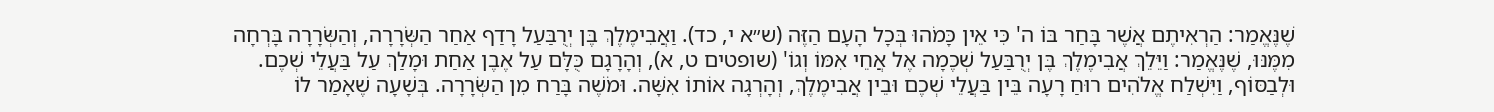שֶׁנֶּאֱמַר: הַרְאִיתֶם אֲשֶׁר בָּחַר בּוֹ ה' כִּי אֵין כָּמֹהוּ בְּכָל הָעָם הַזֶּה (ש״א י, כד). וַאֲבִימֶלֶךְ בֶּן יְרֻבַּעַל רָדַף אַחַר הַשְּׂרָרָה, וְהַשְּׂרָרָה בָּרְחָה מִמֶּנּוּ, שֶׁנֶּאֱמַר: וַיֵּלֵךְ אֲבִימֶלֶךְ בֶּן יְרֻבַּעַל שְׁכֶמָה אֶל אֲחֵי אִמּוֹ וְגוֹ' (שופטים ט, א), וְהָרָגָם כֻּלָּם עַל אֶבֶן אַחַת וּמָלַךְ עַל בַּעֲלֵי שְׁכֶם. וּלְבַסּוֹף, וַיִּשְׁלַח אֱלֹהִים רוּחַ רָעָה בֵּין בַּעֲלֵי שְׁכֶם וּבֵין אֲבִימֶלֶךְ, וְהָרְגָה אוֹתוֹ אִשָּׁה. וּמֹשֶׁה בָּרַח מִן הַשְּׂרָרָה. בְּשָׁעָה שֶׁאָמַר לוֹ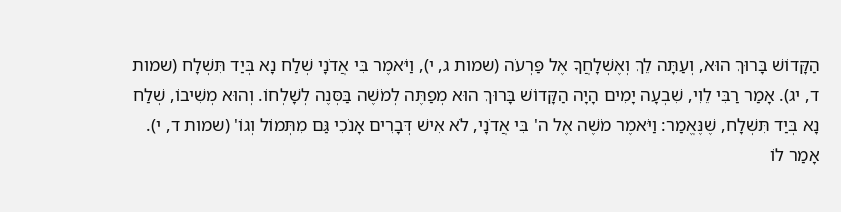הַקָּדוֹשׁ בָּרוּךְ הוּא, וְעַתָּה לֵךְ וְאֶשְׁלָחֲךָ אֶל פַּרְעֹה (שמות ג, י), וַיֹּאמֶר בִּי אֲדֹנָי שְׁלַח נָא בְּיַד תִּשְׁלָח (שמות ד, יג). אָמַר רַבִּי לֵוִי, שִׁבְעָה יָמִים הָיָה הַקָּדוֹשׁ בָּרוּךְ הוּא מְפַתֶּה לְמֹשֶׁה בַּסְּנֶה לְשָׁלְחוֹ. וְהוּא מְשִׁיבוֹ, שְׁלַח נָא בְּיַד תִּשְׁלָח, שֶׁנֶּאֱמַר: וַיֹּאמֶר מֹשֶׁה אֶל ה' בִּי אֲדֹנָי, לֹא אִישׁ דְּבָרִים אָנֹכִי גַּם מִתְּמוֹל וְגוֹ' (שמות ד, י). אָמַר לוֹ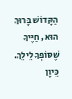הַקָּדוֹשׁ בָּרוּךְ הוּא, חַיֶּיךָ שֶׁסּוֹפְךָ לֵילֵךְ. כֵּיוָן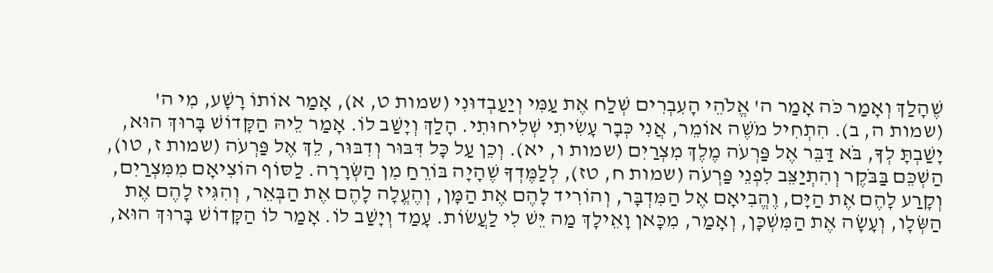שֶׁהָלַךְ וְאָמַר כֹּה אָמַר ה' אֱלֹהֵי הָעִבְרִים שְׁלַח אֶת עַמִּי וְיַעַבְדוּנִי (שמות ט, א), אָמַר אוֹתוֹ רָשָׁע, מִי ה' (שמות ה, ב). הִתְחִיל מֹשֶׁה אוֹמֵר, אֲנִי כְּבָר עָשִׂיתִי שְׁלִיחוּתִי. הָלַךְ וְיָשַׁב לוֹ. אָמַר לֵיהּ הַקָּדוֹשׁ בָּרוּךְ הוּא, יָשַׁבְתָּ לְךָ, בֹּא דַּבֵּר אֶל פַּרְעֹה מֶלֶךְ מִצְרַיִם (שמות ו, יא). וְכֵן עַל כָּל דִּבּוּר וְדִבּוּר, לֵךְ אֶל פַּרְעֹה (שמות ז, טו), הַשְׁכֵּם בַּבֹּקֶר וְהִתְיַצֵּב לִפְנֵי פַּרְעֹה (שמות ח, טז), לְלַמֶּדְךָ שֶׁהָיָה בּוֹרֵחַ מִן הַשְּׂרָרָה. לַסּוֹף הוֹצִיאָם מִמִּצְרַיִם, וְקָרַע לָהֶם אֶת הַיָּם, וֶהֱבִיאָם אֶל הַמִּדְבָּר, וְהוֹרִיד לָהֶם אֶת הַמָּן, וְהֶעֱלָה לָהֶם אֶת הַבְּאֵר, וְהִגִּיז לָהֶם אֶת הַשְּׂלָו, וְעָשָׂה אֶת הַמִּשְׁכָּן, וְאָמַר, מִכָּאן וָאֵילָךְ מַה יֵּשׁ לִי לַעֲשׂוֹת. עָמַד וְיָשַׁב לוֹ. אָמַר לוֹ הַקָּדוֹשׁ בָּרוּךְ הוּא,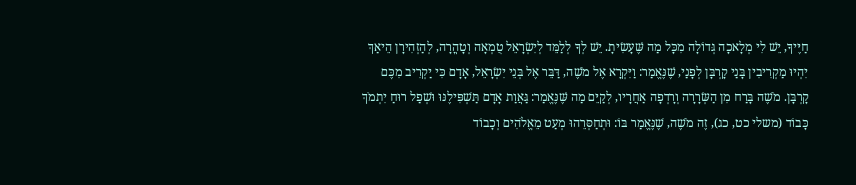חַיֶּיךָ, יֵשׁ לִי מְלָאכָה גְּדוֹלָה מִכָּל מַה שֶּׁעָשִׂיתָ. יֵשׁ לְךָ לְלַמֵּד לְיִשְׂרָאֵל טֻמְאָה וְטָהֳרָה, לְהַזְהִירָן הֵיאַךְ יִהְיוּ מַקְרִיבִין בָּנַי קָרְבָּן לְפָנַי, שֶׁנֶּאֱמַר: וַיִּקְרָא אֶל מֹשֶׁה, דַּבֵּר אֶל בְּנֵי יִשְׂרָאֵל, אָדָם כִּי יַקְרִיב מִכֶּם קָרְבָּן. מֹשֶׁה בָּרַח מִן הַשְּׂרָרָה וְרָדְפָה אַחֲרָיו, לְקַיֵּם מַה שֶּׁנֶּאֱמַר: גַּאֲוַת אָדָם תַּשְׁפִּילֶנּוּ וּשְׁפַל רוּחַ יִתְמֹךְ כָּבוֹד (משלי כט, כג), זֶה מֹשֶׁה, שֶׁנֶּאֱמַר בּוֹ: וּתְחַסְּרֵהוּ מְעַט מֵאֱלֹהִים וְכָבוֹד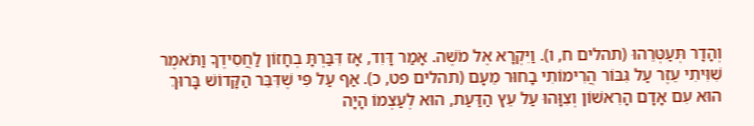וְהָדָר תְּעַטְּרֵהוּ (תהלים ח, ו). וַיִּקְרָא אֶל מֹשֶׁה. אָמַר דָּוִד, אָז דִּבַּרְתָּ בְחָזוֹן לַחֲסִידֶךָ וַתֹּאמֶר שִׁוִּיתִי עֵזֶר עַל גִּבּוֹר הֲרִימוֹתִי בָחוּר מֵעָם (תהלים פט, כ). אַף עַל פִּי שֶׁדִּבֵּר הַקָּדוֹשׁ בָּרוּךְ הוּא עִם אָדָם הָרִאשׁוֹן וְצִוָּהוּ עַל עֵץ הַדַּעַת, הוּא לְעַצְמוֹ הָיָה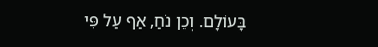בָּעוֹלָם. וְכֵן נֹחַ, אַף עַל פִּי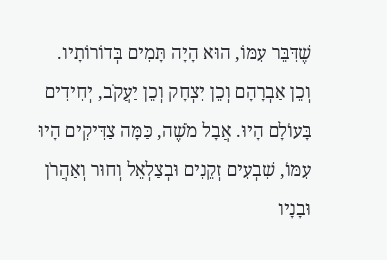שֶׁדִּבֵּר עִמּוֹ, הוּא הָיָה תָּמִים בְּדוֹרוֹתָיו. וְכֵן אַבְרָהָם וְכֵן יִצְחָק וְכֵן יַעֲקֹב, יְחִידִים בָּעוֹלָם הָיוּ. אֲבָל מֹשֶׁה, כַּמָּה צַדִּיקִים הָיוּ עִמּוֹ, שִׁבְעִים זְקֵנִים וּבְצַלְאֵל וְחוּר וְאַהֲרֹן וּבָנָיו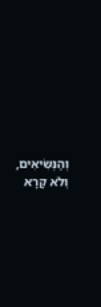וְהַנְּשִׂיאִים, וְלֹא קָרָא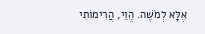אֶלָּא לְמֹשֶׁה. הֱוֵי, הֲרִימוֹתִי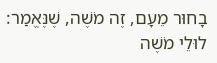בָחוּר מֵעָם, זֶה מֹשֶׁה, שֶׁנֶּאֱמַר: לוּלֵי מֹשֶׁה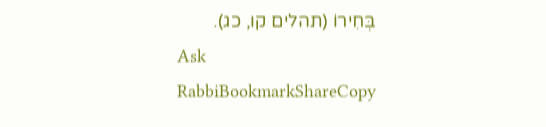בְּחִירוֹ (תהלים קו, כג).
Ask RabbiBookmarkShareCopy